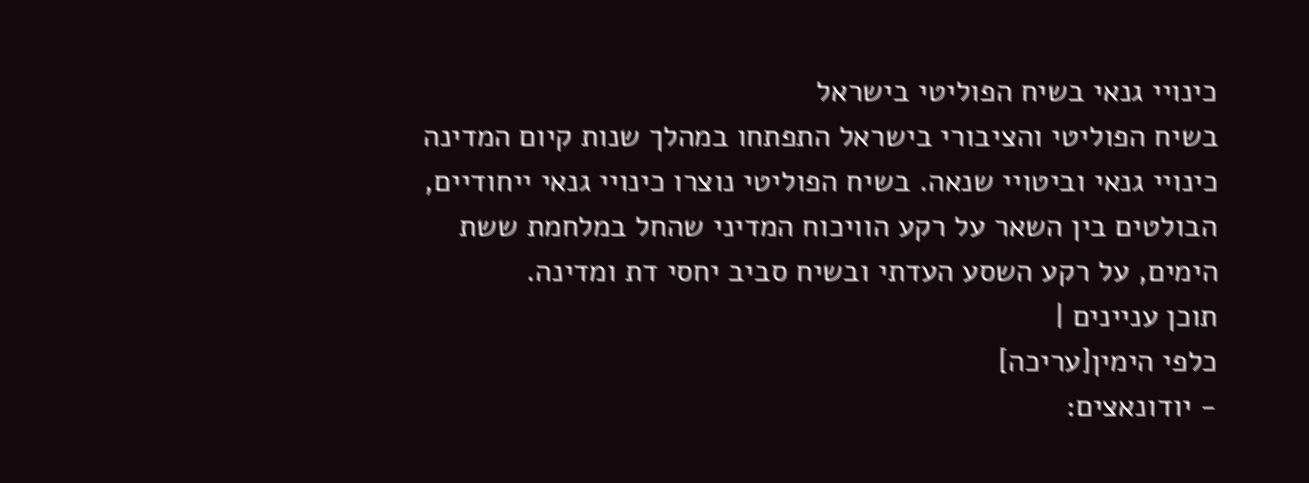כינויי גנאי בשיח הפוליטי בישראל
בשיח הפוליטי והציבורי בישראל התפתחו במהלך שנות קיום המדינה כינויי גנאי וביטויי שנאה. בשיח הפוליטי נוצרו כינויי גנאי ייחודיים, הבולטים בין השאר על רקע הוויכוח המדיני שהחל במלחמת ששת הימים, על רקע השסע העדתי ובשיח סביב יחסי דת ומדינה.
תוכן עניינים |
כלפי הימין[עריכה]
- יודונאצים: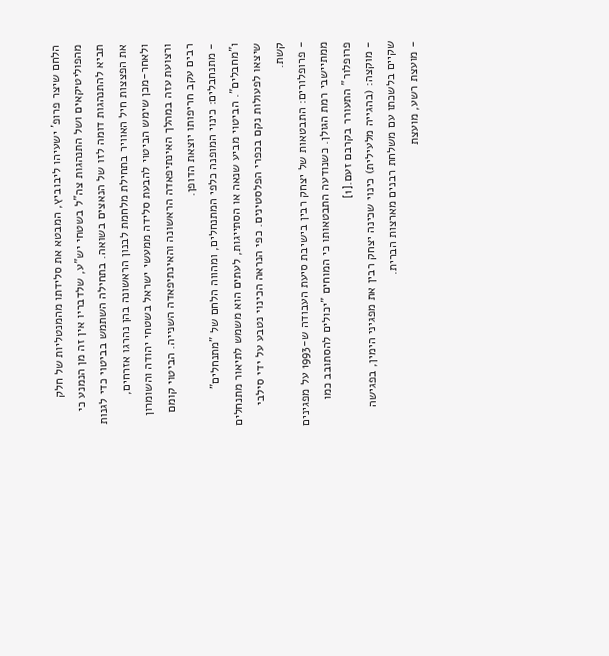הלחם שיצר פרופ' ישעיהו ליבוביץ, המבטא את סלידתו מהמנטליות של חלק מהפוליטיקאים ושל התנהגות צה"ל בשטחי יש"ע, שלדבריו אין זה מן הנמנע כי תביא להתנהגות דומה לזו של הנאצים בשואה. בתחילה השתמש בביטוי כדי לגנות את הפצצות חיל האוויר בתחילת מלחמת לבנון הראשונה בהן נהרגו אזרחים, ולאחר-מכן שימש הביטוי להבעת סלידה ממעשי ישראל בשטחי יהודה והשומרון ורצועת עזה במהלך האינתיפאדה הראשונה והאינתיפאדה השנייה. הביטוי קומם רבים עקב חריפותו יוצאת הדופן.
- מתנחבלים: כינוי המופנה כלפי המתנחלים, ומהווה הלחם של "מתנחלים" ו"מחבלים". הביטוי מביע שנאה או הסתייגות, לעתים הוא משמש לתיאור מתנחלים שיצאו לפעולות נקם בכפרי הפלסטינים. כפי הנראה הכינוי נטבע על ידי סילבי קשת.
- פרופלורים: התבטאות של יצחק רבין בישיבת סיעת העבודה ש-1993 על מפגינים ממתיישבי רמת הגולן. כשנודעה התבטאותו כי המוחים "יכולים להסתובב כמו פרופלור" התעורר בקרבם זעם.[1]
- מוקצה: (בהגייה מלעילית) כינוי שכינה יצחק רבין את מפגיני הימין, בפגישה שקיים בלשכתו עם משלחת רבנים מארצות הברית.
- מועצת רשע, מועצת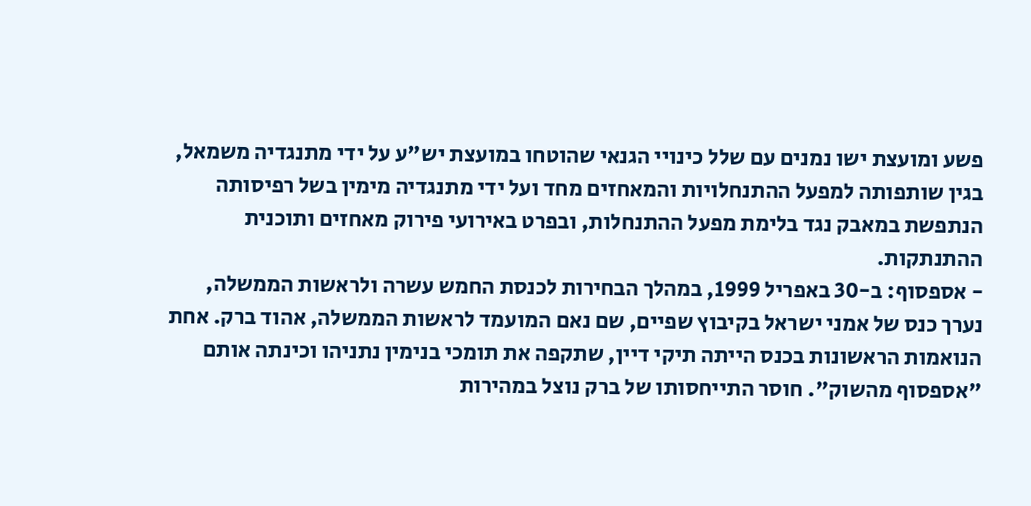פשע ומועצת ישו נמנים עם שלל כינויי הגנאי שהוטחו במועצת יש"ע על ידי מתנגדיה משמאל, בגין שותפותה למפעל ההתנחלויות והמאחזים מחד ועל ידי מתנגדיה מימין בשל רפיסותה הנתפשת במאבק נגד בלימת מפעל ההתנחלות, ובפרט באירועי פירוק מאחזים ותוכנית ההתנתקות.
- אספסוף: ב-30 באפריל 1999, במהלך הבחירות לכנסת החמש עשרה ולראשות הממשלה, נערך כנס של אמני ישראל בקיבוץ שפיים, שם נאם המועמד לראשות הממשלה, אהוד ברק. אחת הנואמות הראשונות בכנס הייתה תיקי דיין, שתקפה את תומכי בנימין נתניהו וכינתה אותם "אספסוף מהשוק". חוסר התייחסותו של ברק נוצל במהירות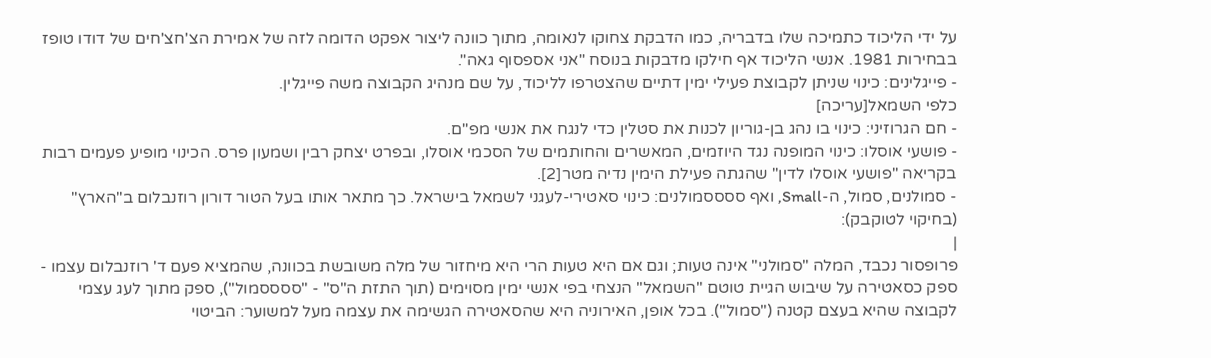על ידי הליכוד כתמיכה שלו בדבריה, כמו הדבקת צחוקו לנאומה, מתוך כוונה ליצור אפקט הדומה לזה של אמירת הצ'חצ'חים של דודו טופז בבחירות 1981. אנשי הליכוד אף חילקו מדבקות בנוסח "אני אספסוף גאה".
- פייגלינים: כינוי שניתן לקבוצת פעילי ימין דתיים שהצטרפו לליכוד, על שם מנהיג הקבוצה משה פייגלין.
כלפי השמאל[עריכה]
- חם הגרוזיני: כינוי בו נהג בן-גוריון לכנות את סטלין כדי לנגח את אנשי מפ"ם.
- פושעי אוסלו: כינוי המופנה נגד היוזמים, המאשרים והחותמים של הסכמי אוסלו, ובפרט יצחק רבין ושמעון פרס. הכינוי מופיע פעמים רבות בקריאה "פושעי אוסלו לדין" שהגתה פעילת הימין נדיה מטר[2].
- סמולנים, סמול, ה-Small, ואף ססססמולנים: כינוי סאטירי-לעגני לשמאל בישראל. כך מתאר אותו בעל הטור דורון רוזנבלום ב"הארץ" (בחיקוי לטוקבק):
|
פרופסור נכבד, המלה "סמולני" אינה טעות; וגם אם היא טעות הרי היא מיחזור של מלה משובשת בכוונה, שהמציא פעם ד' רוזנבלום עצמו - ספק כסאטירה על שיבוש הגיית טוטם "השמאל" הנצחי בפי אנשי ימין מסוימים (תוך התזת ה"ס" - "ססססמול"), ספק מתוך לעג עצמי לקבוצה שהיא בעצם קטנה ("סמול"). בכל אופן, האירוניה היא שהסאטירה הגשימה את עצמה מעל למשוער: הביטוי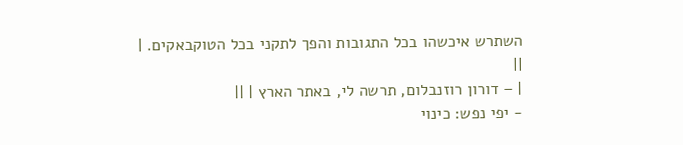השתרש איכשהו בכל התגובות והפך לתקני בכל הטוקבאקים. |
||
| – דורון רוזנבלום, תרשה לי, באתר הארץ | ||
- יפי נפש: כינוי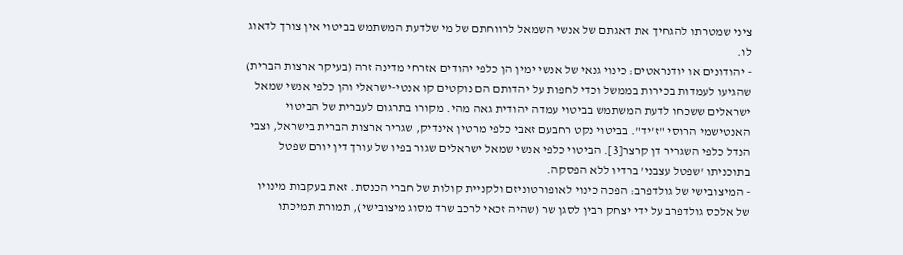ציני שמטרתו להגחיך את דאגתם של אנשי השמאל לרווחתם של מי שלדעת המשתמש בביטוי אין צורך לדאוג לו.
- יהודונים או יודנראטים: כינוי גנאי של אנשי ימין הן כלפי יהודים אזרחי מדינה זרה (בעיקר ארצות הברית) שהגיעו לעמדות בכירות בממשל וכדי לחפות על יהדותם הם נוקטים קו אנטי-ישראלי והן כלפי אנשי שמאל ישראלים ששכחו לדעת המשתמש בביטוי עמדה יהודית גאה מהי. מקורו בתרגום לעברית של הביטוי האנטישמי הרוסי "ז'יד". בביטוי נקט רחבעם זאבי כלפי מרטין אינדיק, שגריר ארצות הברית בישראל, וצבי הנדל כלפי השגריר דן קרצר[3]. הביטוי כלפי אנשי שמאל ישראלים שגור בפיו של עורך דין יורם שפטל בתוכניתו 'שפטל עצבני' ברדיו ללא הפסקה.
- המיצובישי של גולדפרב: הפכה כינוי לאופורטוניזם ולקניית קולות של חברי הכנסת. זאת בעקבות מינויו של אלכס גולדפרב על ידי יצחק רבין לסגן שר (שהיה זכאי לרכב שרד מסוג מיצובישי), תמורת תמיכתו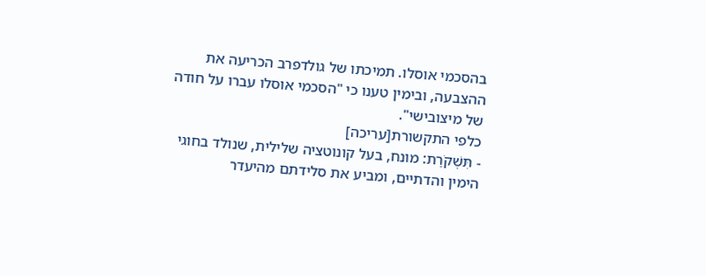בהסכמי אוסלו. תמיכתו של גולדפרב הכריעה את ההצבעה, ובימין טענו כי "הסכמי אוסלו עברו על חודה של מיצובישי".
כלפי התקשורת[עריכה]
- תִּשְׁקֹרֶת: מונח, בעל קונוטציה שלילית, שנולד בחוגי הימין והדתיים, ומביע את סלידתם מהיעדר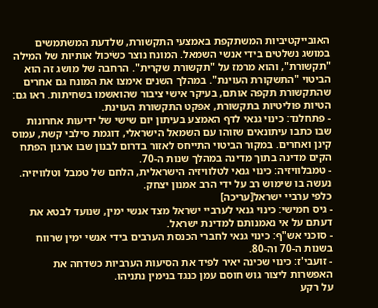האובייקטיביות המשתקפת באמצעי התקשורת, שלדעת המשתמשים במושג נשלטים בידי אנשי השמאל. המונח נוצר כשׂיכול אותיות של המילה "תקשורת", והוא מרמז על "תקשורת שקרית". הרחבה של מושג זה הוא הביטוי "התשקורת העוינת". במהלך השנים אימצו את המונח גם אחרים שהתקשורת תקפה אותם, בעיקר אישי ציבור שהואשמו בשחיתות. ראו גם: הטיות פוליטיות בתקשורת, אפקט התקשורת העוינת.
- פתחלנד: כינוי גנאי לדף האמצע בעיתון יום שישי של ידיעות אחרונות שבו כתבו עיתונאים שזוהו עם השמאל הישראלי, דוגמת סילבי קשת, עמוס קינן ואחרים. במקור הביטוי התייחס לאזור בדרום לבנון שבו ארגון הפתח הקים מדינה בתוך מדינה במהלך שנות ה-70.
- טמבלוויזיה: כינוי גנאי לטלוויזיה הישראלית, הלחם של טמבל וטלוויזיה. נעשה בו שימוש רב על ידי הרב אמנון יצחק.
כלפי ערביי ישראל[עריכה]
- גיס חמישי: כינוי גנאי לערביי ישראל מצד אנשי ימין, שנועד לבטא את דעתם על אי נאמנותם למדינת ישראל.
- סוכני אש"ף: כינוי גנאי לחברי הכנסת הערבים בידי אנשי ימין שרווח בשנות ה-70 וה-80.
- זועבי'ז: כינוי שכינה יאיר לפיד את הסיעות הערביות כשדחה את האפשרות ליצור גוש חוסם עמן כנגד בנימין נתניהו.
על רקע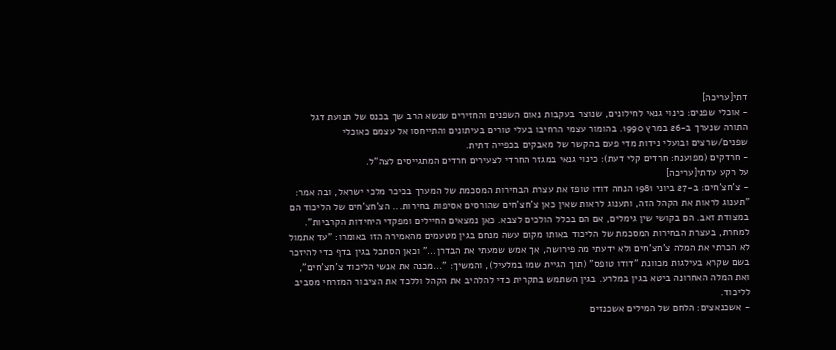דתי[עריכה]
- אוכלי שפנים: כינוי גנאי לחילונים, שנוצר בעקבות נאום השפנים והחזירים שנשא הרב שך בכנס של תנועת דגל התורה שנערך ב-26 במרץ 1990. בהומור עצמי הרחיבו בעלי טורים בעיתונים והתייחסו אל עצמם כאוכלי שפנים/שרצים ובועלי נידות מדי פעם בהקשר של מאבקים בכפייה דתית.
- חרדקים (מפוענח: חרדים קלי דעת): כינוי גנאי במגזר החרדי לצעירים חרדים המתגייסים לצה"ל.
על רקע עדתי[עריכה]
- צ'חצ'חים: ב-27 ביוני 1981 הנחה דודו טופז את עצרת הבחירות המסכמת של המערך בכיכר מלכי ישראל, ובה אמר: "תענוג לראות את הקהל הזה, ותענוג לראות שאין כאן צ'חצ'חים שהורסים אסיפות בחירות... הצ'חצ'חים של הליכוד הם במצודת זאב. הם בקושי שין גימלים, אם הם בכלל הולכים לצבא. כאן נמצאים החיילים ומפקדי היחידות הקרביות". למחרת, בעצרת הבחירות המסכמת של הליכוד באותו מקום עשה מנחם בגין מטעמים מהאמירה הזו באומרו: "עד אתמול לא הכרתי את המלה צ'חצ'חים ולא ידעתי מה פירושה, אך אמש שמעתי את הבדרן..." וכאן הסתכל בגין בדף כדי להיזכר בשם שקרא בעילגות מכוונת "דודו טופס" (תוך הגיית שמו במלעיל), והמשיך: "...מכנה את אנשי הליכוד צ'חצ'חים", ואת המלה האחרונה ביטא בגין במלרע. בגין השתמש בתקרית כדי להלהיב את הקהל וללכד את הציבור המזרחי מסביב לליכוד.
- אשכנאצים: הלחם של המילים אשכנזים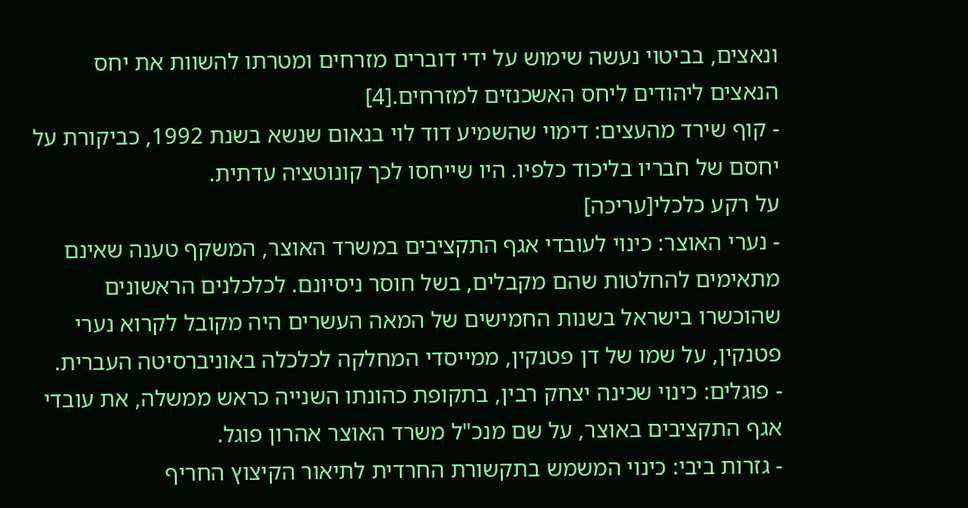ונאצים, בביטוי נעשה שימוש על ידי דוברים מזרחים ומטרתו להשוות את יחס הנאצים ליהודים ליחס האשכנזים למזרחים.[4]
- קוף שירד מהעצים: דימוי שהשמיע דוד לוי בנאום שנשא בשנת 1992, כביקורת על יחסם של חבריו בליכוד כלפיו. היו שייחסו לכך קונוטציה עדתית.
על רקע כלכלי[עריכה]
- נערי האוצר: כינוי לעובדי אגף התקציבים במשרד האוצר, המשקף טענה שאינם מתאימים להחלטות שהם מקבלים, בשל חוסר ניסיונם. לכלכלנים הראשונים שהוכשרו בישראל בשנות החמישים של המאה העשרים היה מקובל לקרוא נערי פטנקין, על שמו של דן פטנקין, ממייסדי המחלקה לכלכלה באוניברסיטה העברית.
- פוגלים: כינוי שכינה יצחק רבין, בתקופת כהונתו השנייה כראש ממשלה, את עובדי אגף התקציבים באוצר, על שם מנכ"ל משרד האוצר אהרון פוגל.
- גזרות ביבי: כינוי המשמש בתקשורת החרדית לתיאור הקיצוץ החריף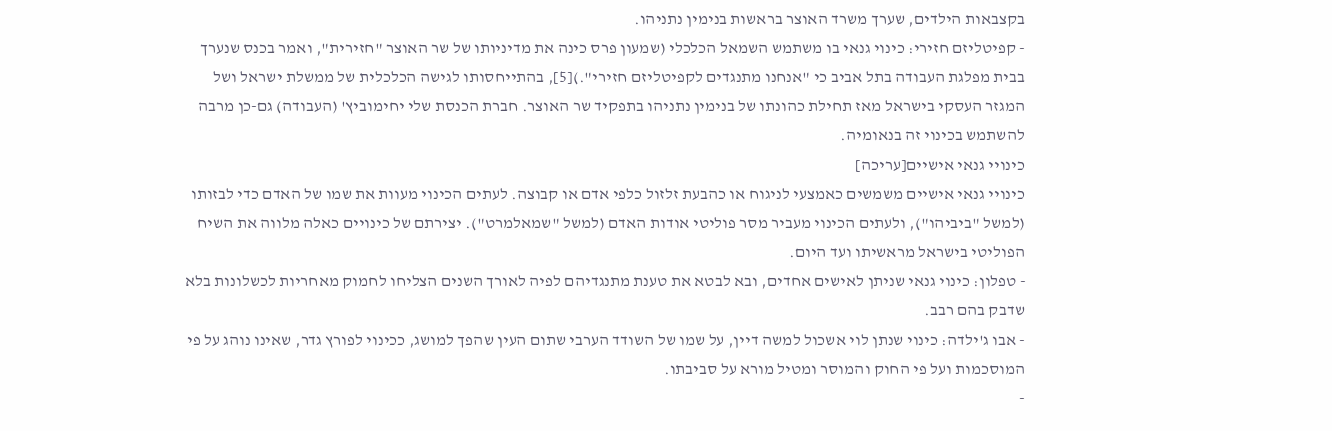בקצבאות הילדים, שערך משרד האוצר בראשות בנימין נתניהו.
- קפיטליזם חזירי: כינוי גנאי בו משתמש השמאל הכלכלי (שמעון פרס כינה את מדיניותו של שר האוצר "חזירית", ואמר בכנס שנערך בבית מפלגת העבודה בתל אביב כי "אנחנו מתנגדים לקפיטליזם חזירי".)[5], בהתייחסותו לגישה הכלכלית של ממשלת ישראל ושל המגזר העסקי בישראל מאז תחילת כהונתו של בנימין נתניהו בתפקיד שר האוצר. חברת הכנסת שלי יחימוביץ' (העבודה) גם-כן מרבה להשתמש בכינוי זה בנאומיה.
כינויי גנאי אישיים[עריכה]
כינויי גנאי אישיים משמשים כאמצעי לניגוח או כהבעת זלזול כלפי אדם או קבוצה. לעתים הכינוי מעוות את שמו של האדם כדי לבזותו (למשל "ביביהו"), ולעתים הכינוי מעביר מסר פוליטי אודות האדם (למשל "שמאלמרט"). יצירתם של כינויים כאלה מלווה את השיח הפוליטי בישראל מראשיתו ועד היום.
- טפלון: כינוי גנאי שניתן לאישים אחדים, ובא לבטא את טענת מתנגדיהם לפיה לאורך השנים הצליחו לחמוק מאחריות לכשלונות בלא שדבק בהם רבב.
- אבו ג'ילדה: כינוי שנתן לוי אשכול למשה דיין, על שמו של השודד הערבי שתום העין שהפך למושג, ככינוי לפורץ גדר, שאינו נוהג על פי המוסכמות ועל פי החוק והמוסר ומטיל מורא על סביבתו.
-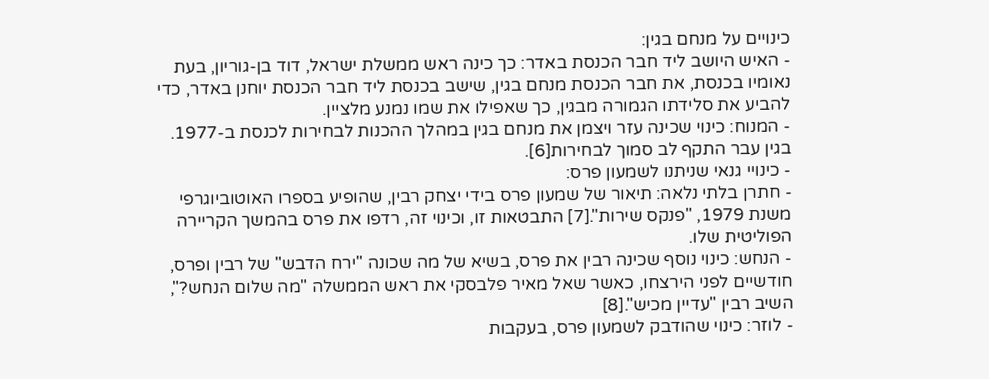כינויים על מנחם בגין:
- האיש היושב ליד חבר הכנסת באדר: כך כינה ראש ממשלת ישראל, דוד בן-גוריון, בעת נאומיו בכנסת, את חבר הכנסת מנחם בגין, שישב בכנסת ליד חבר הכנסת יוחנן באדר, כדי להביע את סלידתו הגמורה מבגין, כך שאפילו את שמו נמנע מלציין.
- המנוח: כינוי שכינה עזר ויצמן את מנחם בגין במהלך ההכנות לבחירות לכנסת ב-1977. בגין עבר התקף לב סמוך לבחירות[6].
- כינויי גנאי שניתנו לשמעון פרס:
- חתרן בלתי נלאה: תיאור של שמעון פרס בידי יצחק רבין, שהופיע בספרו האוטוביוגרפי משנת 1979, "פנקס שירות".[7] התבטאות זו, וכינוי זה, רדפו את פרס בהמשך הקריירה הפוליטית שלו.
- הנחש: כינוי נוסף שכינה רבין את פרס, בשיא של מה שכונה "ירח הדבש" של רבין ופרס, חודשיים לפני הירצחו, כאשר שאל מאיר פלבסקי את ראש הממשלה "מה שלום הנחש?", השיב רבין "עדיין מכיש".[8]
- לוזר: כינוי שהודבק לשמעון פרס, בעקבות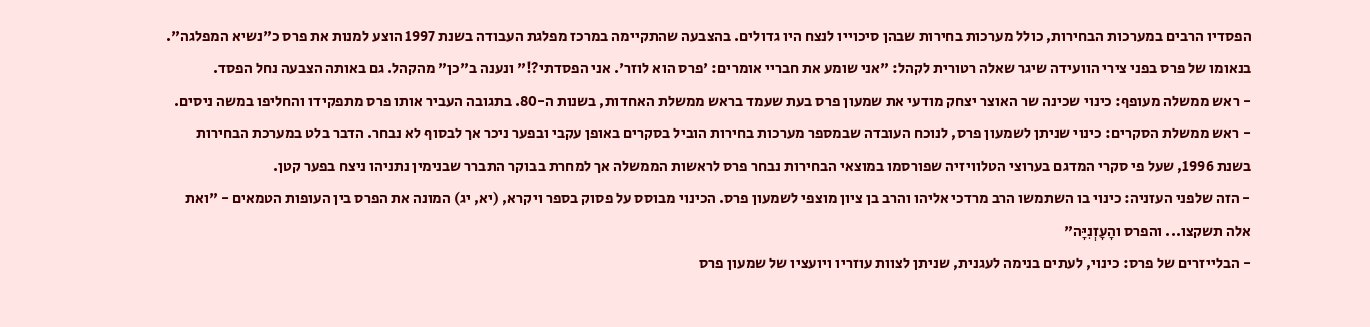הפסדיו הרבים במערכות הבחירות, כולל מערכות בחירות שבהן סיכוייו לנצח היו גדולים. בהצבעה שהתקיימה במרכז מפלגת העבודה בשנת 1997 הוצע למנות את פרס כ"נשיא המפלגה". בנאומו של פרס בפני צירי הוועידה שיגר שאלה רטורית לקהל: "אני שומע את חבריי אומרים: 'פרס הוא לוזר'. אני הפסדתי?!" ונענה ב"כן" מהקהל. גם באותה הצבעה נחל הפסד.
- ראש ממשלה מעופף: כינוי שכינה שר האוצר יצחק מודעי את שמעון פרס בעת שעמד בראש ממשלת האחדות, בשנות ה-80. בתגובה העביר אותו פרס מתפקידו והחליפו במשה ניסים.
- ראש ממשלת הסקרים: כינוי שניתן לשמעון פרס, לנוכח העובדה שבמספר מערכות בחירות הוביל בסקרים באופן עקבי ובפער ניכר אך לבסוף לא נבחר. הדבר בלט במערכת הבחירות בשנת 1996, שעל פי סקרי המדגם בערוצי הטלוויזיה שפורסמו במוצאי הבחירות נבחר פרס לראשות הממשלה אך למחרת בבוקר התברר שבנימין נתניהו ניצח בפער קטן.
- הזה שלפני העזניה: כינוי בו השתמשו הרב מרדכי אליהו והרב בן ציון מוצפי לשמעון פרס. הכינוי מבוסס על פסוק בספר ויקרא, (יא, יג) המונה את הפרס בין העופות הטמאים - "ואת אלה תשקצו... והפרס והָעָזְנִיָּה"
- הבלייזרים של פרס: כינוי, לעתים בנימה לעגנית, שניתן לצוות עוזריו ויועציו של שמעון פרס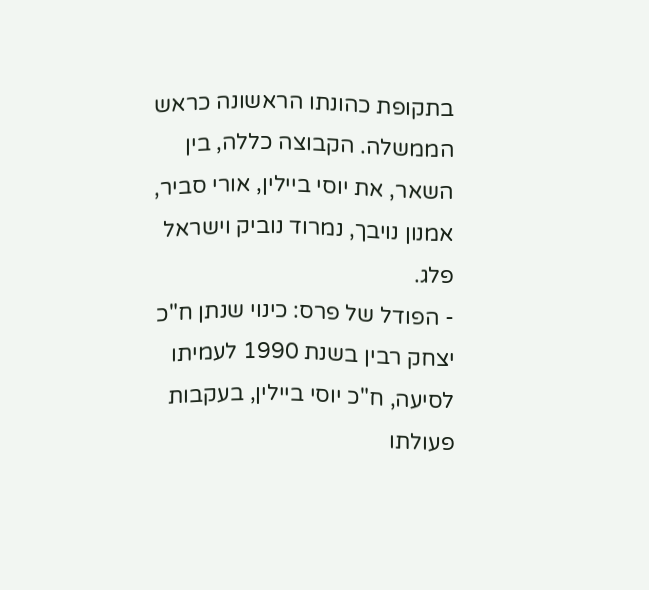בתקופת כהונתו הראשונה כראש הממשלה. הקבוצה כללה, בין השאר, את יוסי ביילין, אורי סביר, אמנון נויבך, נמרוד נוביק וישראל פלג.
- הפודל של פרס: כינוי שנתן ח"כ יצחק רבין בשנת 1990 לעמיתו לסיעה, ח"כ יוסי ביילין, בעקבות פעולתו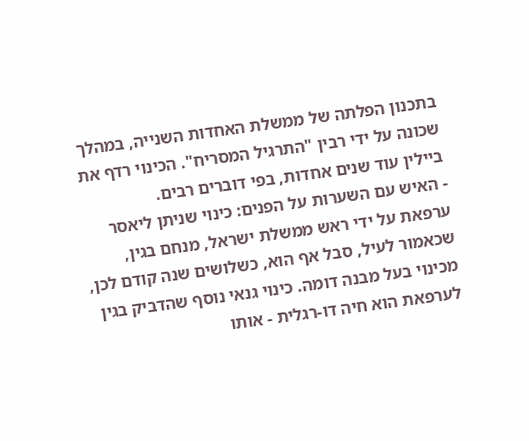בתכנון הפלתה של ממשלת האחדות השנייה, במהלך שכונה על ידי רבין "התרגיל המסריח". הכינוי רדף את ביילין עוד שנים אחדות, בפי דוברים רבים.
- האיש עם השערות על הפנים: כינוי שניתן ליאסר ערפאת על ידי ראש ממשלת ישראל, מנחם בגין, שכאמור לעיל, סבל אף הוא, כשלושים שנה קודם לכן, מכינוי בעל מבנה דומה. כינוי גנאי נוסף שהדביק בגין לערפאת הוא חיה דו-רגלית - אותו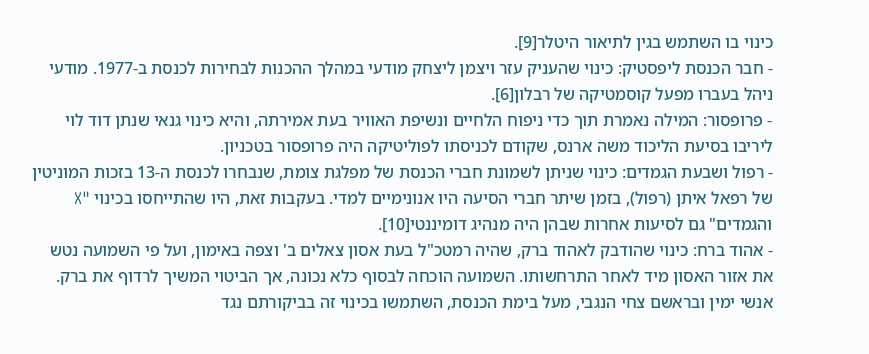כינוי בו השתמש בגין לתיאור היטלר[9].
- חבר הכנסת ליפסטיק: כינוי שהעניק עזר ויצמן ליצחק מודעי במהלך ההכנות לבחירות לכנסת ב-1977. מודעי ניהל בעברו מפעל קוסמטיקה של רבלון[6].
- פרופסור: המילה נאמרת תוך כדי ניפוח הלחיים ונשיפת האוויר בעת אמירתה, והיא כינוי גנאי שנתן דוד לוי ליריבו בסיעת הליכוד משה ארנס, שקודם לכניסתו לפוליטיקה היה פרופסור בטכניון.
- רפול ושבעת הגמדים: כינוי שניתן לשמונת חברי הכנסת של מפלגת צומת, שנבחרו לכנסת ה-13 בזכות המוניטין של רפאל איתן (רפול), בזמן שיתר חברי הסיעה היו אנונימיים למדי. בעקבות זאת, היו שהתייחסו בכינוי "X והגמדים" גם לסיעות אחרות שבהן היה מנהיג דומיננטי[10].
- אהוד ברח: כינוי שהודבק לאהוד ברק, שהיה רמטכ"ל בעת אסון צאלים ב' וצפה באימון, ועל פי השמועה נטש את אזור האסון מיד לאחר התרחשותו. השמועה הוכחה לבסוף כלא נכונה, אך הביטוי המשיך לרדוף את ברק. אנשי ימין ובראשם צחי הנגבי, מעל בימת הכנסת, השתמשו בכינוי זה בביקורתם נגד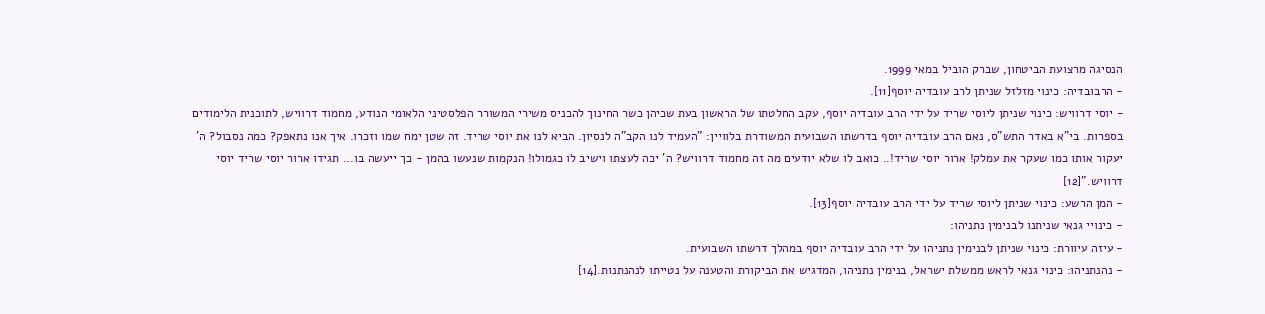הנסיגה מרצועת הביטחון, שברק הוביל במאי 1999.
- הרבובדיה: כינוי מזלזל שניתן לרב עובדיה יוסף[11].
- יוסי דרוויש: כינוי שניתן ליוסי שריד על ידי הרב עובדיה יוסף, עקב החלטתו של הראשון בעת שכיהן כשר החינוך להכניס משירי המשורר הפלסטיני הלאומי הנודע, מחמוד דרוויש, לתוכנית הלימודים בספרות. בי"א באדר התש"ס, נאם הרב עובדיה יוסף בדרשתו השבועית המשודרת בלוויין: "העמיד לנו הקב"ה לנסיון. הביא לנו את יוסי שריד. זה שטן ימח שמו וזכרו. איך אנו נתאפק? כמה נסבול? ה' יעקור אותו כמו שעקר את עמלק! ארור יוסי שריד!.. כואב לו שלא יודעים מה זה מחמוד דרוויש? ה' יכה לעצתו וישיב לו כגמולו! הנקמות שנעשו בהמן - כך ייעשה בו... תגידו ארור יוסי שריד יוסי דרוויש."[12]
- המן הרשע: כינוי שניתן ליוסי שריד על ידי הרב עובדיה יוסף[13].
- כינויי גנאי שניתנו לבנימין נתניהו:
- עיזה עיוורת: כינוי שניתן לבנימין נתניהו על ידי הרב עובדיה יוסף במהלך דרשתו השבועית.
- נהנתניהו: כינוי גנאי לראש ממשלת ישראל, בנימין נתניהו, המדגיש את הביקורת והטענה על נטייתו לנהנתנות.[14]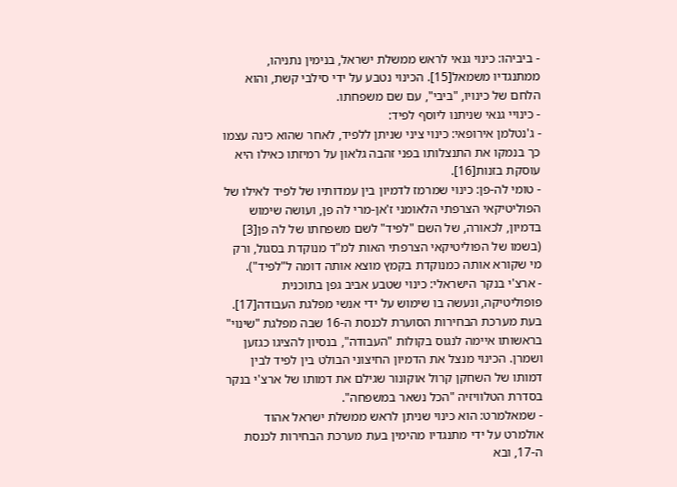- ביביהו: כינוי גנאי לראש ממשלת ישראל, בנימין נתניהו, ממתנגדיו משמאל[15]. הכינוי נטבע על ידי סילבי קשת, והוא הלחם של כינויו, "ביבי", עם שם משפחתו.
- כינויי גנאי שניתנו ליוסף לפיד:
- ג'נטלמן אירופאי: כינוי ציני שניתן ללפיד, לאחר שהוא כינה עצמו כך בנמקו את התנצלותו בפני זהבה גלאון על רמיזתו כאילו היא עוסקת בזנות[16].
- טומי לה-פן: כינוי שמרמז לדמיון בין עמדותיו של לפיד לאילו של הפוליטיקאי הצרפתי הלאומני ז'אן-מרי לה פן, ועושה שימוש בדמיון, לכאורה, של השם "לפיד" לשם משפחתו של לה פן[3] (בשמו של הפוליטיקאי הצרפתי האות למ"ד מנוקדת בסגול, ורק מי שקורא אותה כמנוקדת בקמץ מוצא אותה דומה ל"לפיד").
- ארצ'י בנקר הישראלי: כינוי שטבע אביב גפן בתוכנית פופוליטיקה, ונעשה בו שימוש על ידי אנשי מפלגת העבודה[17]. בעת מערכת הבחירות הסוערת לכנסת ה-16 שבה מפלגת "שינוי" בראשותו איימה לנגוס בקולות "העבודה", בנסיון להציגו כגזען ושמרן. הכינוי מנצל את הדמיון החיצוני הבולט בין לפיד לבין דמותו של השחקן קרול אוקונור שגילם את דמותו של ארצ'י בנקר בסדרת הטלוויזיה "הכל נשאר במשפחה".
- שמאלמרט: הוא כינוי שניתן לראש ממשלת ישראל אהוד אולמרט על ידי מתנגדיו מהימין בעת מערכת הבחירות לכנסת ה-17, ובא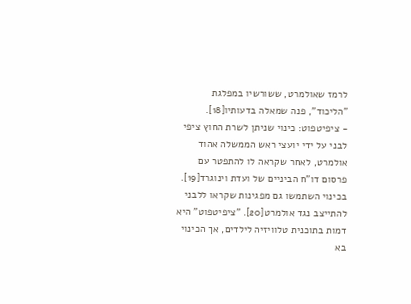לרמז שאולמרט, ששורשיו במפלגת "הליכוד", פנה שמאלה בדעותיו[18].
- ציפיטפוט: כינוי שניתן לשרת החוץ ציפי לבני על ידי יועצי ראש הממשלה אהוד אולמרט, לאחר שקראה לו להתפטר עם פרסום דו"ח הביניים של ועדת וינוגרד[19]. בכינוי השתמשו גם מפגינות שקראו ללבני להתייצב נגד אולמרט[20]. "ציפיטפוט" היא דמות בתוכנית טלוויזיה לילדים, אך הכינוי בא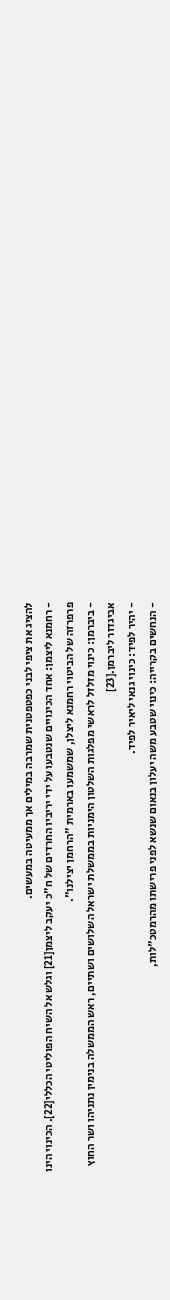להציג את ציפי לבני כפטפטנית שמרבה במילים אך ממעיטה במעשים.
- רחמנא ליצמן: אחד הכינויים שנטבעו על ידי יריביו החרדים של ח"כ יעקב ליצמן[21] וגלש אל השיח הפוליטי הכללי[22]. הכינוי הינו פרפרזה של הביטוי רחמנא ליצלן, שמשמעו בארמית "הרחמן יצילנו".
- ביברמן: כינוי מזלזל לראשי מפלגות השלטון הימניות בממשלת ישראל השלושים ושתיים, ראש הממשלה בנימין נתניהו ושר החוץ אביגדור ליברמן.[23]
- יהיר לפיד: כינוי גנאי ליאיר לפיד.
- הנחשים בקרייה: כינוי שטבע משה יעלון בנאום שנשא לפני פרישתו מהרמטכ"לות,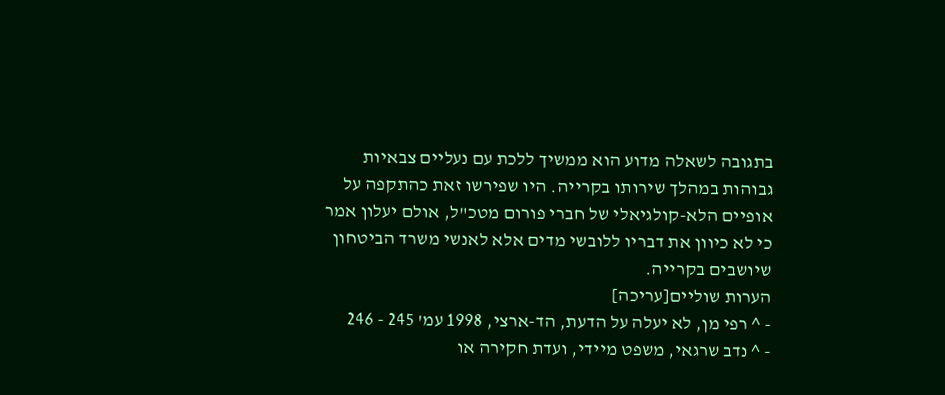בתגובה לשאלה מדוע הוא ממשיך ללכת עם נעליים צבאיות גבוהות במהלך שירותו בקרייה. היו שפירשו זאת כהתקפה על אופיים הלא-קולגיאלי של חברי פורום מטכ"ל, אולם יעלון אמר כי לא כיוון את דבריו ללובשי מדים אלא לאנשי משרד הביטחון שיושבים בקרייה.
הערות שוליים[עריכה]
- ^ רפי מן, לא יעלה על הדעת, הד-ארצי, 1998 עמ' 245 - 246
- ^ נדב שרגאי, משפט מיידי, ועדת חקירה או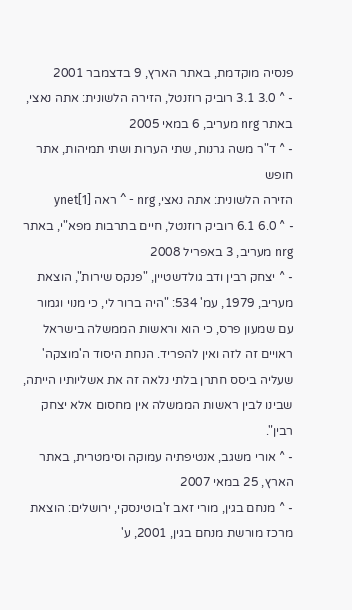פנסיה מוקדמת, באתר הארץ, 9 בדצמבר 2001
- ^ 3.0 3.1 רוביק רוזנטל, הזירה הלשונית: אתה נאצי, באתר nrg מעריב, 6 במאי 2005
- ^ ד"ר משה גרנות, שתי הערות ושתי תמיהות, אתר חופש
הזירה הלשונית: אתה נאצי, nrg - ^ ראה ynet[1]
- ^ 6.0 6.1 רוביק רוזנטל, חיים בתרבות מפא"י, באתר nrg מעריב, 3 באפריל 2008
- ^ יצחק רבין ודב גולדשטיין, "פנקס שירות", הוצאת מעריב, 1979, עמ' 534: "היה ברור לי, כי מנוי וגמור עם שמעון פרס, כי הוא וראשות הממשלה בישראל ראויים זה לזה ואין להפריד. הנחת היסוד ה'מוצקה' שעליה ביסס חתרן בלתי נלאה זה את אשליותיו הייתה, שבינו לבין ראשות הממשלה אין מחסום אלא יצחק רבין".
- ^ אורי משגב, אנטיפתיה עמוקה וסימטרית, באתר הארץ, 25 במאי 2007
- ^ מנחם בגין, מורי זאב ז'בוטינסקי, ירושלים: הוצאת מרכז מורשת מנחם בגין, 2001, ע'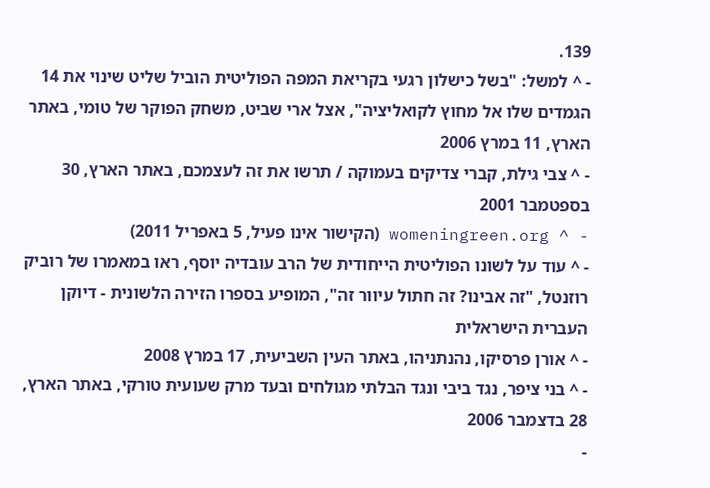139.
- ^ למשל: "בשל כישלון רגעי בקריאת המפה הפוליטית הוביל שליט שינוי את 14 הגמדים שלו אל מחוץ לקואליציה", אצל ארי שביט, משחק הפוקר של טומי, באתר הארץ, 11 במרץ 2006
- ^ צבי גילת, קברי צדיקים בעמוקה / תרשו את זה לעצמכם, באתר הארץ, 30 בספטמבר 2001
- ^ womeningreen.org (הקישור אינו פעיל, 5 באפריל 2011)
- ^ עוד על לשונו הפוליטית הייחודית של הרב עובדיה יוסף, ראו במאמרו של רוביק רוזנטל, "זה אבינו? זה חתול עיוור זה", המופיע בספרו הזירה הלשונית - דיוקן העברית הישראלית
- ^ אורן פרסיקו, נהנתניהו, באתר העין השביעית, 17 במרץ 2008
- ^ בני ציפר, נגד ביבי ונגד הבלתי מגולחים ובעד מרק שעועית טורקי, באתר הארץ, 28 בדצמבר 2006
-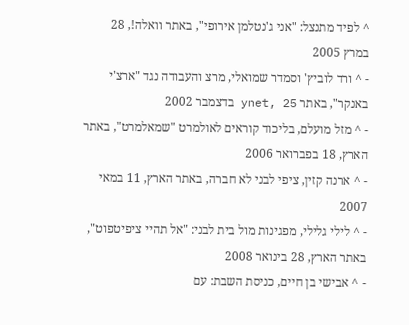^ לפיד מתנצל: "אני ג'נטלמן אירופי", באתר וואלה!, 28 במרץ 2005
- ^ ורד לוביץ' וסמדר שמואלי, מרצ והעבודה נגד "ארצ'י באנקר", באתר ynet, 25 בדצמבר 2002
- ^ מזל מועלם, בליכוד קוראים לאולמרט "שמאלמרט", באתר הארץ, 18 בפברואר 2006
- ^ ארנה קזין, ציפי לבני לא חברה, באתר הארץ, 11 במאי 2007
- ^ לילי גלילי, מפגינות מול בית לבני: "אל תהיי ציפיטפוט", באתר הארץ, 28 בינואר 2008
- ^ אבישי בן חיים, כניסת השבת: עם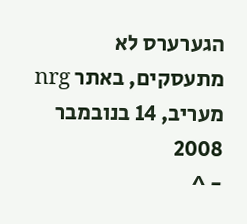הגערערס לא מתעסקים, באתר nrg מעריב, 14 בנובמבר 2008
- ^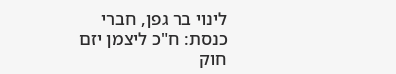לינוי בר גפן, חברי כנסת: ח"כ ליצמן יזם חוק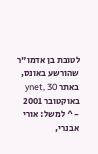לטובת בן אדמו"ר שהורשע באונס, באתר ynet, 30 באוקטובר 2001
- ^ למשל: אורי אבנרי,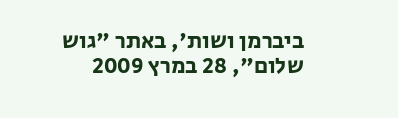ביברמן ושות', באתר "גוש שלום", 28 במרץ 2009